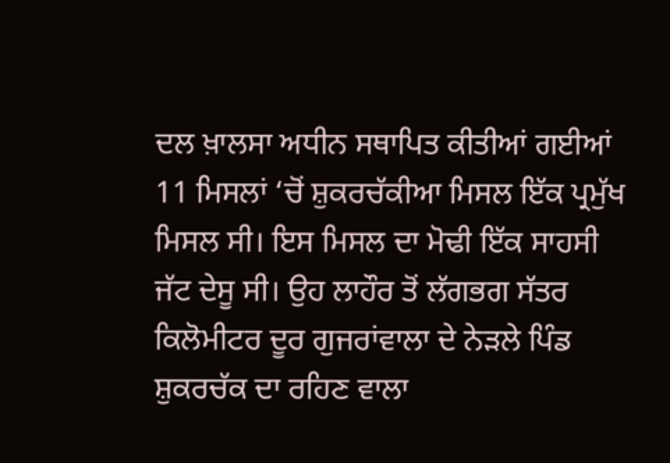ਦਲ ਖ਼ਾਲਸਾ ਅਧੀਨ ਸਥਾਪਿਤ ਕੀਤੀਆਂ ਗਈਆਂ 11 ਮਿਸਲਾਂ ‘ਚੋਂ ਸ਼ੁਕਰਚੱਕੀਆ ਮਿਸਲ ਇੱਕ ਪ੍ਰਮੁੱਖ ਮਿਸਲ ਸੀ। ਇਸ ਮਿਸਲ ਦਾ ਮੋਢੀ ਇੱਕ ਸਾਹਸੀ ਜੱਟ ਦੇਸੂ ਸੀ। ਉਹ ਲਾਹੌਰ ਤੋਂ ਲੱਗਭਗ ਸੱਤਰ ਕਿਲੋਮੀਟਰ ਦੂਰ ਗੁਜਰਾਂਵਾਲਾ ਦੇ ਨੇੜਲੇ ਪਿੰਡ ਸ਼ੁਕਰਚੱਕ ਦਾ ਰਹਿਣ ਵਾਲਾ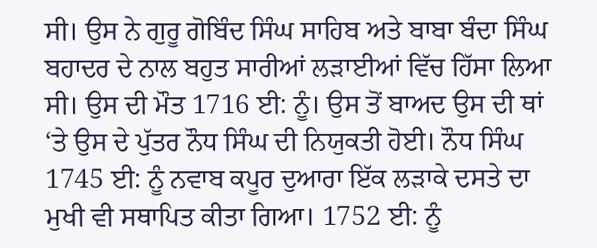ਸੀ। ਉਸ ਨੇ ਗੁਰੂ ਗੋਬਿੰਦ ਸਿੰਘ ਸਾਹਿਬ ਅਤੇ ਬਾਬਾ ਬੰਦਾ ਸਿੰਘ ਬਹਾਦਰ ਦੇ ਨਾਲ ਬਹੁਤ ਸਾਰੀਆਂ ਲੜਾਈਆਂ ਵਿੱਚ ਹਿੱਸਾ ਲਿਆ ਸੀ। ਉਸ ਦੀ ਮੌਤ 1716 ਈ: ਨੂੰ। ਉਸ ਤੋਂ ਬਾਅਦ ਉਸ ਦੀ ਥਾਂ ‘ਤੇ ਉਸ ਦੇ ਪੁੱਤਰ ਨੌਧ ਸਿੰਘ ਦੀ ਨਿਯੁਕਤੀ ਹੋਈ। ਨੌਧ ਸਿੰਘ 1745 ਈ: ਨੂੰ ਨਵਾਬ ਕਪੂਰ ਦੁਆਰਾ ਇੱਕ ਲੜਾਕੇ ਦਸਤੇ ਦਾ ਮੁਖੀ ਵੀ ਸਥਾਪਿਤ ਕੀਤਾ ਗਿਆ। 1752 ਈ: ਨੂੰ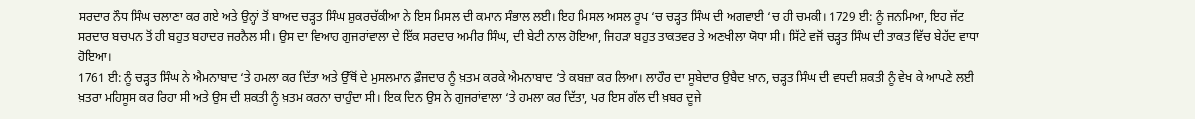ਸਰਦਾਰ ਨੌਧ ਸਿੰਘ ਚਲਾਣਾ ਕਰ ਗਏ ਅਤੇ ਉਨ੍ਹਾਂ ਤੋਂ ਬਾਅਦ ਚੜ੍ਹਤ ਸਿੰਘ ਸ਼ੁਕਰਚੱਕੀਆ ਨੇ ਇਸ ਮਿਸਲ ਦੀ ਕਮਾਨ ਸੰਭਾਲ ਲਈ। ਇਹ ਮਿਸਲ ਅਸਲ ਰੂਪ ‘ਚ ਚੜ੍ਹਤ ਸਿੰਘ ਦੀ ਅਗਵਾਈ ‘ਚ ਹੀ ਚਮਕੀ। 1729 ਈ: ਨੂੰ ਜਨਮਿਆ, ਇਹ ਜੱਟ ਸਰਦਾਰ ਬਚਪਨ ਤੋਂ ਹੀ ਬਹੁਤ ਬਹਾਦਰ ਜਰਨੈਲ ਸੀ। ਉਸ ਦਾ ਵਿਆਹ ਗੁਜਰਾਂਵਾਲਾ ਦੇ ਇੱਕ ਸਰਦਾਰ ਅਮੀਰ ਸਿੰਘ, ਦੀ ਬੇਟੀ ਨਾਲ ਹੋਇਆ, ਜਿਹੜਾ ਬਹੁਤ ਤਾਕਤਵਰ ਤੇ ਅਣਖੀਲਾ ਯੋਧਾ ਸੀ। ਸਿੱਟੇ ਵਜੋਂ ਚੜ੍ਹਤ ਸਿੰਘ ਦੀ ਤਾਕਤ ਵਿੱਚ ਬੇਹੱਦ ਵਾਧਾ ਹੋਇਆ।
1761 ਈ: ਨੂੰ ਚੜ੍ਹਤ ਸਿੰਘ ਨੇ ਐਮਨਾਬਾਦ ‘ਤੇ ਹਮਲਾ ਕਰ ਦਿੱਤਾ ਅਤੇ ਉੱਥੋਂ ਦੇ ਮੁਸਲਮਾਨ ਫ਼ੌਜਦਾਰ ਨੂੰ ਖ਼ਤਮ ਕਰਕੇ ਐਮਨਾਬਾਦ ‘ਤੇ ਕਬਜ਼ਾ ਕਰ ਲਿਆ। ਲਾਹੌਰ ਦਾ ਸੂਬੇਦਾਰ ਉਬੈਦ ਖ਼ਾਨ, ਚੜ੍ਹਤ ਸਿੰਘ ਦੀ ਵਧਦੀ ਸ਼ਕਤੀ ਨੂੰ ਵੇਖ ਕੇ ਆਪਣੇ ਲਈ ਖ਼ਤਰਾ ਮਹਿਸੂਸ ਕਰ ਰਿਹਾ ਸੀ ਅਤੇ ਉਸ ਦੀ ਸ਼ਕਤੀ ਨੂੰ ਖ਼ਤਮ ਕਰਨਾ ਚਾਹੁੰਦਾ ਸੀ। ਇਕ ਦਿਨ ਉਸ ਨੇ ਗੁਜਰਾਂਵਾਲਾ ‘ਤੇ ਹਮਲਾ ਕਰ ਦਿੱਤਾ, ਪਰ ਇਸ ਗੱਲ ਦੀ ਖ਼ਬਰ ਦੂਜੇ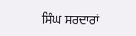ਸਿੰਘ ਸਰਦਾਰਾਂ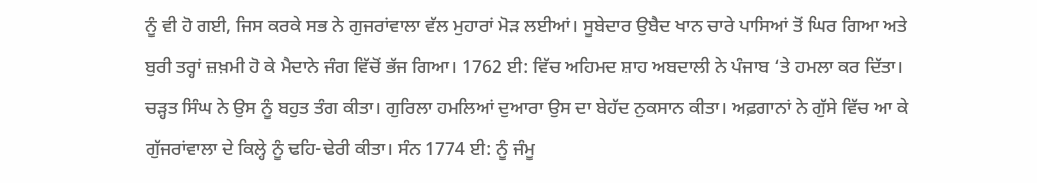ਨੂੰ ਵੀ ਹੋ ਗਈ, ਜਿਸ ਕਰਕੇ ਸਭ ਨੇ ਗੁਜਰਾਂਵਾਲਾ ਵੱਲ ਮੁਹਾਰਾਂ ਮੋੜ ਲਈਆਂ। ਸੂਬੇਦਾਰ ਉਬੈਦ ਖਾਨ ਚਾਰੇ ਪਾਸਿਆਂ ਤੋਂ ਘਿਰ ਗਿਆ ਅਤੇ ਬੁਰੀ ਤਰ੍ਹਾਂ ਜ਼ਖ਼ਮੀ ਹੋ ਕੇ ਮੈਦਾਨੇ ਜੰਗ ਵਿੱਚੋਂ ਭੱਜ ਗਿਆ। 1762 ਈ: ਵਿੱਚ ਅਹਿਮਦ ਸ਼ਾਹ ਅਬਦਾਲੀ ਨੇ ਪੰਜਾਬ ‘ਤੇ ਹਮਲਾ ਕਰ ਦਿੱਤਾ। ਚੜ੍ਹਤ ਸਿੰਘ ਨੇ ਉਸ ਨੂੰ ਬਹੁਤ ਤੰਗ ਕੀਤਾ। ਗੁਰਿਲਾ ਹਮਲਿਆਂ ਦੁਆਰਾ ਉਸ ਦਾ ਬੇਹੱਦ ਨੁਕਸਾਨ ਕੀਤਾ। ਅਫ਼ਗਾਨਾਂ ਨੇ ਗੁੱਸੇ ਵਿੱਚ ਆ ਕੇ ਗੁੱਜਰਾਂਵਾਲਾ ਦੇ ਕਿਲ੍ਹੇ ਨੂੰ ਢਹਿ-ਢੇਰੀ ਕੀਤਾ। ਸੰਨ 1774 ਈ: ਨੂੰ ਜੰਮੂ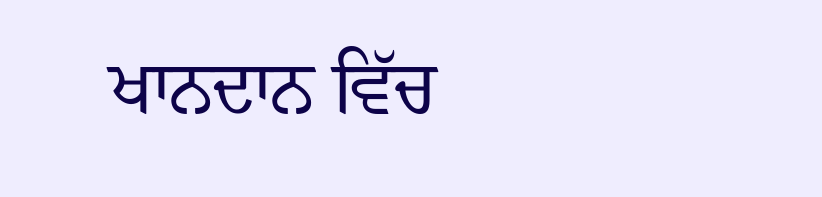ਖਾਨਦਾਨ ਵਿੱਚ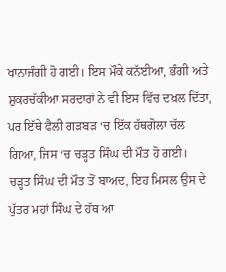ਖਾਨਾਜੰਗੀ ਹੋ ਗਈ। ਇਸ ਮੌਕੇ ਕਨੱਈਆ, ਭੰਗੀ ਅਤੇ ਸ਼ੁਕਰਚੱਕੀਆ ਸਰਦਾਰਾਂ ਨੇ ਵੀ ਇਸ ਵਿੱਚ ਦਖ਼ਲ ਦਿੱਤਾ, ਪਰ ਇੱਥੇ ਫੈਲੀ ਗੜਬੜ ‘ਚ ਇੱਕ ਹੱਥਗੋਲਾ ਚੱਲ ਗਿਆ, ਜਿਸ ‘ਚ ਚੜ੍ਹਤ ਸਿੰਘ ਦੀ ਮੌਤ ਹੋ ਗਈ।
ਚੜ੍ਹਤ ਸਿੰਘ ਦੀ ਮੌਤ ਤੋਂ ਬਾਅਦ, ਇਹ ਮਿਸਲ ਉਸ ਦੇ ਪੁੱਤਰ ਮਹਾਂ ਸਿੰਘ ਦੇ ਹੱਥ ਆ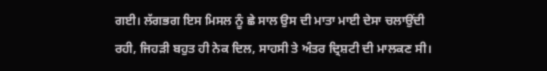ਗਈ। ਲੱਗਭਗ ਇਸ ਮਿਸਲ ਨੂੰ ਛੇ ਸਾਲ ਉਸ ਦੀ ਮਾਤਾ ਮਾਈ ਦੇਸਾ ਚਲਾਉਂਦੀ ਰਹੀ, ਜਿਹੜੀ ਬਹੁਤ ਹੀ ਨੇਕ ਦਿਲ, ਸਾਹਸੀ ਤੇ ਅੰਤਰ ਦ੍ਰਿਸ਼ਟੀ ਦੀ ਮਾਲਕਣ ਸੀ।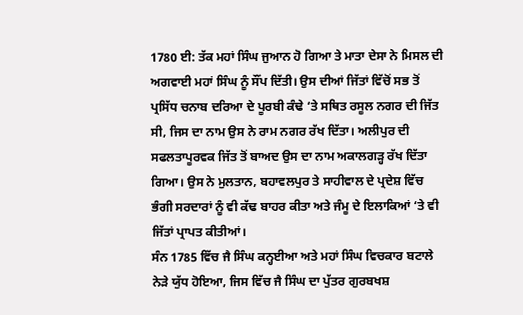1780 ਈ: ਤੱਕ ਮਹਾਂ ਸਿੰਘ ਜੁਆਨ ਹੋ ਗਿਆ ਤੇ ਮਾਤਾ ਦੇਸਾ ਨੇ ਮਿਸਲ ਦੀ ਅਗਵਾਈ ਮਹਾਂ ਸਿੰਘ ਨੂੰ ਸੌਂਪ ਦਿੱਤੀ। ਉਸ ਦੀਆਂ ਜਿੱਤਾਂ ਵਿੱਚੋਂ ਸਭ ਤੋਂ ਪ੍ਰਸਿੱਧ ਚਨਾਬ ਦਰਿਆ ਦੇ ਪੂਰਬੀ ਕੰਢੇ ‘ਤੇ ਸਥਿਤ ਰਸੂਲ ਨਗਰ ਦੀ ਜਿੱਤ ਸੀ, ਜਿਸ ਦਾ ਨਾਮ ਉਸ ਨੇ ਰਾਮ ਨਗਰ ਰੱਖ ਦਿੱਤਾ। ਅਲੀਪੁਰ ਦੀ ਸਫਲਤਾਪੂਰਵਕ ਜਿੱਤ ਤੋਂ ਬਾਅਦ ਉਸ ਦਾ ਨਾਮ ਅਕਾਲਗੜ੍ਹ ਰੱਖ ਦਿੱਤਾ ਗਿਆ। ਉਸ ਨੇ ਮੁਲਤਾਨ, ਬਹਾਵਲਪੁਰ ਤੇ ਸਾਹੀਵਾਲ ਦੇ ਪ੍ਰਦੇਸ਼ ਵਿੱਚ ਭੰਗੀ ਸਰਦਾਰਾਂ ਨੂੰ ਵੀ ਕੱਢ ਬਾਹਰ ਕੀਤਾ ਅਤੇ ਜੰਮੂ ਦੇ ਇਲਾਕਿਆਂ ‘ਤੇ ਵੀ ਜਿੱਤਾਂ ਪ੍ਰਾਪਤ ਕੀਤੀਆਂ।
ਸੰਨ 1785 ਵਿੱਚ ਜੈ ਸਿੰਘ ਕਨ੍ਹਈਆ ਅਤੇ ਮਹਾਂ ਸਿੰਘ ਵਿਚਕਾਰ ਬਟਾਲੇ ਨੇੜੇ ਯੁੱਧ ਹੋਇਆ, ਜਿਸ ਵਿੱਚ ਜੈ ਸਿੰਘ ਦਾ ਪੁੱਤਰ ਗੁਰਬਖਸ਼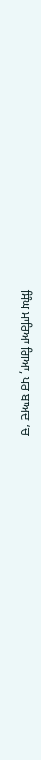ਸਿੰਘ ਮਾਰਿਆ ਗਿਆ, ਪਰ ਬਾਅਦ ‘ਚ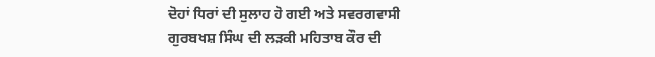ਦੋਹਾਂ ਧਿਰਾਂ ਦੀ ਸੁਲਾਹ ਹੋ ਗਈ ਅਤੇ ਸਵਰਗਵਾਸੀ ਗੁਰਬਖਸ਼ ਸਿੰਘ ਦੀ ਲੜਕੀ ਮਹਿਤਾਬ ਕੌਰ ਦੀ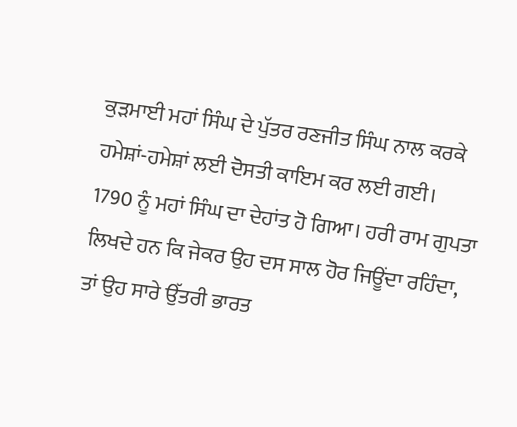ਕੁੜਮਾਈ ਮਹਾਂ ਸਿੰਘ ਦੇ ਪੁੱਤਰ ਰਣਜੀਤ ਸਿੰਘ ਨਾਲ ਕਰਕੇ ਹਮੇਸ਼ਾਂ-ਹਮੇਸ਼ਾਂ ਲਈ ਦੋਸਤੀ ਕਾਇਮ ਕਰ ਲਈ ਗਈ।
1790 ਨੂੰ ਮਹਾਂ ਸਿੰਘ ਦਾ ਦੇਹਾਂਤ ਹੋ ਗਿਆ। ਹਰੀ ਰਾਮ ਗੁਪਤਾ ਲਿਖਦੇ ਹਨ ਕਿ ਜੇਕਰ ਉਹ ਦਸ ਸਾਲ ਹੋਰ ਜਿਊਂਦਾ ਰਹਿੰਦਾ, ਤਾਂ ਉਹ ਸਾਰੇ ਉੱਤਰੀ ਭਾਰਤ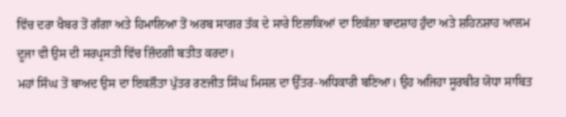ਵਿੱਚ ਦਰਾ ਖੈਬਰ ਤੋਂ ਗੰਗਾ ਅਤੇ ਹਿਮਾਲਿਆ ਤੋਂ ਅਰਬ ਸਾਗਰ ਤੱਕ ਦੇ ਸਾਰੇ ਇਲਾਕਿਆਂ ਦਾ ਇਕੱਲਾ ਬਾਦਸ਼ਾਹ ਹੁੰਦਾ ਅਤੇ ਸ਼ਹਿਨਸ਼ਾਹ ਆਲਮ ਦੂਜਾ ਵੀ ਉਸ ਦੀ ਸਰਪ੍ਰਸਤੀ ਵਿੱਚ ਜ਼ਿੰਦਗੀ ਬਤੀਤ ਕਰਦਾ।
ਮਹਾਂ ਸਿੰਘ ਤੋਂ ਬਾਅਦ ਉਸ ਦਾ ਇਕਲੌਤਾ ਪੁੱਤਰ ਰਣਜੀਤ ਸਿੰਘ ਮਿਸਲ ਦਾ ਉੱਤਰ-ਅਧਿਕਾਰੀ ਬਣਿਆ। ਉਹ ਅਜਿਹਾ ਸੂਰਬੀਰ ਯੋਧਾ ਸਾਬਿਤ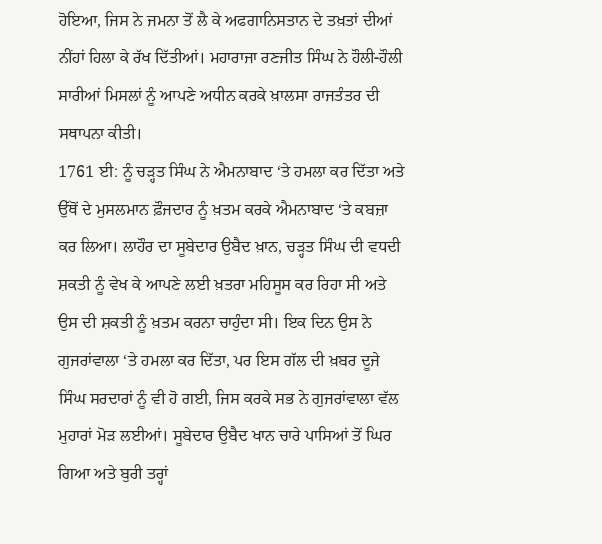ਹੋਇਆ, ਜਿਸ ਨੇ ਜਮਨਾ ਤੋਂ ਲੈ ਕੇ ਅਫਗਾਨਿਸਤਾਨ ਦੇ ਤਖ਼ਤਾਂ ਦੀਆਂ ਨੀਂਹਾਂ ਹਿਲਾ ਕੇ ਰੱਖ ਦਿੱਤੀਆਂ। ਮਹਾਰਾਜਾ ਰਣਜੀਤ ਸਿੰਘ ਨੇ ਹੌਲੀ-ਹੌਲੀ ਸਾਰੀਆਂ ਮਿਸਲਾਂ ਨੂੰ ਆਪਣੇ ਅਧੀਨ ਕਰਕੇ ਖ਼ਾਲਸਾ ਰਾਜਤੰਤਰ ਦੀ ਸਥਾਪਨਾ ਕੀਤੀ।
1761 ਈ: ਨੂੰ ਚੜ੍ਹਤ ਸਿੰਘ ਨੇ ਐਮਨਾਬਾਦ ‘ਤੇ ਹਮਲਾ ਕਰ ਦਿੱਤਾ ਅਤੇ ਉੱਥੋਂ ਦੇ ਮੁਸਲਮਾਨ ਫ਼ੌਜਦਾਰ ਨੂੰ ਖ਼ਤਮ ਕਰਕੇ ਐਮਨਾਬਾਦ ‘ਤੇ ਕਬਜ਼ਾ ਕਰ ਲਿਆ। ਲਾਹੌਰ ਦਾ ਸੂਬੇਦਾਰ ਉਬੈਦ ਖ਼ਾਨ, ਚੜ੍ਹਤ ਸਿੰਘ ਦੀ ਵਧਦੀ ਸ਼ਕਤੀ ਨੂੰ ਵੇਖ ਕੇ ਆਪਣੇ ਲਈ ਖ਼ਤਰਾ ਮਹਿਸੂਸ ਕਰ ਰਿਹਾ ਸੀ ਅਤੇ ਉਸ ਦੀ ਸ਼ਕਤੀ ਨੂੰ ਖ਼ਤਮ ਕਰਨਾ ਚਾਹੁੰਦਾ ਸੀ। ਇਕ ਦਿਨ ਉਸ ਨੇ ਗੁਜਰਾਂਵਾਲਾ ‘ਤੇ ਹਮਲਾ ਕਰ ਦਿੱਤਾ, ਪਰ ਇਸ ਗੱਲ ਦੀ ਖ਼ਬਰ ਦੂਜੇ ਸਿੰਘ ਸਰਦਾਰਾਂ ਨੂੰ ਵੀ ਹੋ ਗਈ, ਜਿਸ ਕਰਕੇ ਸਭ ਨੇ ਗੁਜਰਾਂਵਾਲਾ ਵੱਲ ਮੁਹਾਰਾਂ ਮੋੜ ਲਈਆਂ। ਸੂਬੇਦਾਰ ਉਬੈਦ ਖਾਨ ਚਾਰੇ ਪਾਸਿਆਂ ਤੋਂ ਘਿਰ ਗਿਆ ਅਤੇ ਬੁਰੀ ਤਰ੍ਹਾਂ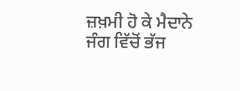ਜ਼ਖ਼ਮੀ ਹੋ ਕੇ ਮੈਦਾਨੇ ਜੰਗ ਵਿੱਚੋਂ ਭੱਜ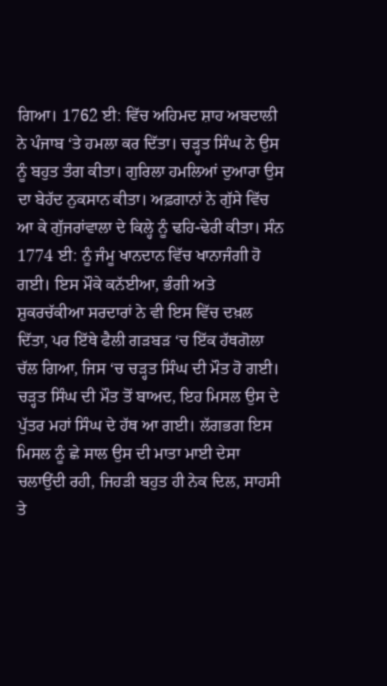ਗਿਆ। 1762 ਈ: ਵਿੱਚ ਅਹਿਮਦ ਸ਼ਾਹ ਅਬਦਾਲੀ ਨੇ ਪੰਜਾਬ ‘ਤੇ ਹਮਲਾ ਕਰ ਦਿੱਤਾ। ਚੜ੍ਹਤ ਸਿੰਘ ਨੇ ਉਸ ਨੂੰ ਬਹੁਤ ਤੰਗ ਕੀਤਾ। ਗੁਰਿਲਾ ਹਮਲਿਆਂ ਦੁਆਰਾ ਉਸ ਦਾ ਬੇਹੱਦ ਨੁਕਸਾਨ ਕੀਤਾ। ਅਫ਼ਗਾਨਾਂ ਨੇ ਗੁੱਸੇ ਵਿੱਚ ਆ ਕੇ ਗੁੱਜਰਾਂਵਾਲਾ ਦੇ ਕਿਲ੍ਹੇ ਨੂੰ ਢਹਿ-ਢੇਰੀ ਕੀਤਾ। ਸੰਨ 1774 ਈ: ਨੂੰ ਜੰਮੂ ਖਾਨਦਾਨ ਵਿੱਚ ਖਾਨਾਜੰਗੀ ਹੋ ਗਈ। ਇਸ ਮੌਕੇ ਕਨੱਈਆ, ਭੰਗੀ ਅਤੇ ਸ਼ੁਕਰਚੱਕੀਆ ਸਰਦਾਰਾਂ ਨੇ ਵੀ ਇਸ ਵਿੱਚ ਦਖ਼ਲ ਦਿੱਤਾ, ਪਰ ਇੱਥੇ ਫੈਲੀ ਗੜਬੜ ‘ਚ ਇੱਕ ਹੱਥਗੋਲਾ ਚੱਲ ਗਿਆ, ਜਿਸ ‘ਚ ਚੜ੍ਹਤ ਸਿੰਘ ਦੀ ਮੌਤ ਹੋ ਗਈ।
ਚੜ੍ਹਤ ਸਿੰਘ ਦੀ ਮੌਤ ਤੋਂ ਬਾਅਦ, ਇਹ ਮਿਸਲ ਉਸ ਦੇ ਪੁੱਤਰ ਮਹਾਂ ਸਿੰਘ ਦੇ ਹੱਥ ਆ ਗਈ। ਲੱਗਭਗ ਇਸ ਮਿਸਲ ਨੂੰ ਛੇ ਸਾਲ ਉਸ ਦੀ ਮਾਤਾ ਮਾਈ ਦੇਸਾ ਚਲਾਉਂਦੀ ਰਹੀ, ਜਿਹੜੀ ਬਹੁਤ ਹੀ ਨੇਕ ਦਿਲ, ਸਾਹਸੀ ਤੇ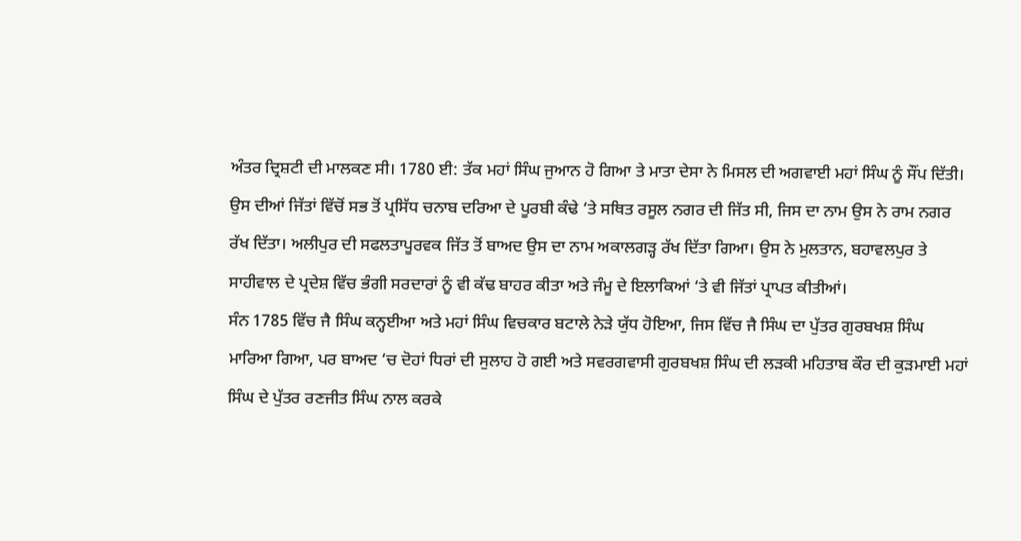ਅੰਤਰ ਦ੍ਰਿਸ਼ਟੀ ਦੀ ਮਾਲਕਣ ਸੀ। 1780 ਈ: ਤੱਕ ਮਹਾਂ ਸਿੰਘ ਜੁਆਨ ਹੋ ਗਿਆ ਤੇ ਮਾਤਾ ਦੇਸਾ ਨੇ ਮਿਸਲ ਦੀ ਅਗਵਾਈ ਮਹਾਂ ਸਿੰਘ ਨੂੰ ਸੌਂਪ ਦਿੱਤੀ। ਉਸ ਦੀਆਂ ਜਿੱਤਾਂ ਵਿੱਚੋਂ ਸਭ ਤੋਂ ਪ੍ਰਸਿੱਧ ਚਨਾਬ ਦਰਿਆ ਦੇ ਪੂਰਬੀ ਕੰਢੇ ‘ਤੇ ਸਥਿਤ ਰਸੂਲ ਨਗਰ ਦੀ ਜਿੱਤ ਸੀ, ਜਿਸ ਦਾ ਨਾਮ ਉਸ ਨੇ ਰਾਮ ਨਗਰ ਰੱਖ ਦਿੱਤਾ। ਅਲੀਪੁਰ ਦੀ ਸਫਲਤਾਪੂਰਵਕ ਜਿੱਤ ਤੋਂ ਬਾਅਦ ਉਸ ਦਾ ਨਾਮ ਅਕਾਲਗੜ੍ਹ ਰੱਖ ਦਿੱਤਾ ਗਿਆ। ਉਸ ਨੇ ਮੁਲਤਾਨ, ਬਹਾਵਲਪੁਰ ਤੇ ਸਾਹੀਵਾਲ ਦੇ ਪ੍ਰਦੇਸ਼ ਵਿੱਚ ਭੰਗੀ ਸਰਦਾਰਾਂ ਨੂੰ ਵੀ ਕੱਢ ਬਾਹਰ ਕੀਤਾ ਅਤੇ ਜੰਮੂ ਦੇ ਇਲਾਕਿਆਂ ‘ਤੇ ਵੀ ਜਿੱਤਾਂ ਪ੍ਰਾਪਤ ਕੀਤੀਆਂ।
ਸੰਨ 1785 ਵਿੱਚ ਜੈ ਸਿੰਘ ਕਨ੍ਹਈਆ ਅਤੇ ਮਹਾਂ ਸਿੰਘ ਵਿਚਕਾਰ ਬਟਾਲੇ ਨੇੜੇ ਯੁੱਧ ਹੋਇਆ, ਜਿਸ ਵਿੱਚ ਜੈ ਸਿੰਘ ਦਾ ਪੁੱਤਰ ਗੁਰਬਖਸ਼ ਸਿੰਘ ਮਾਰਿਆ ਗਿਆ, ਪਰ ਬਾਅਦ ‘ਚ ਦੋਹਾਂ ਧਿਰਾਂ ਦੀ ਸੁਲਾਹ ਹੋ ਗਈ ਅਤੇ ਸਵਰਗਵਾਸੀ ਗੁਰਬਖਸ਼ ਸਿੰਘ ਦੀ ਲੜਕੀ ਮਹਿਤਾਬ ਕੌਰ ਦੀ ਕੁੜਮਾਈ ਮਹਾਂ ਸਿੰਘ ਦੇ ਪੁੱਤਰ ਰਣਜੀਤ ਸਿੰਘ ਨਾਲ ਕਰਕੇ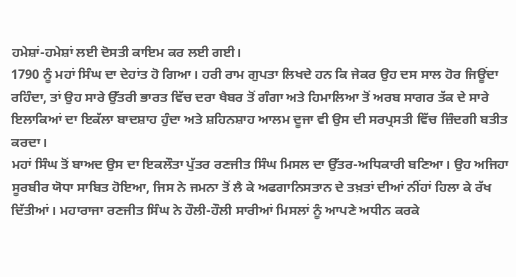ਹਮੇਸ਼ਾਂ-ਹਮੇਸ਼ਾਂ ਲਈ ਦੋਸਤੀ ਕਾਇਮ ਕਰ ਲਈ ਗਈ।
1790 ਨੂੰ ਮਹਾਂ ਸਿੰਘ ਦਾ ਦੇਹਾਂਤ ਹੋ ਗਿਆ। ਹਰੀ ਰਾਮ ਗੁਪਤਾ ਲਿਖਦੇ ਹਨ ਕਿ ਜੇਕਰ ਉਹ ਦਸ ਸਾਲ ਹੋਰ ਜਿਊਂਦਾ ਰਹਿੰਦਾ, ਤਾਂ ਉਹ ਸਾਰੇ ਉੱਤਰੀ ਭਾਰਤ ਵਿੱਚ ਦਰਾ ਖੈਬਰ ਤੋਂ ਗੰਗਾ ਅਤੇ ਹਿਮਾਲਿਆ ਤੋਂ ਅਰਬ ਸਾਗਰ ਤੱਕ ਦੇ ਸਾਰੇ ਇਲਾਕਿਆਂ ਦਾ ਇਕੱਲਾ ਬਾਦਸ਼ਾਹ ਹੁੰਦਾ ਅਤੇ ਸ਼ਹਿਨਸ਼ਾਹ ਆਲਮ ਦੂਜਾ ਵੀ ਉਸ ਦੀ ਸਰਪ੍ਰਸਤੀ ਵਿੱਚ ਜ਼ਿੰਦਗੀ ਬਤੀਤ ਕਰਦਾ।
ਮਹਾਂ ਸਿੰਘ ਤੋਂ ਬਾਅਦ ਉਸ ਦਾ ਇਕਲੌਤਾ ਪੁੱਤਰ ਰਣਜੀਤ ਸਿੰਘ ਮਿਸਲ ਦਾ ਉੱਤਰ-ਅਧਿਕਾਰੀ ਬਣਿਆ। ਉਹ ਅਜਿਹਾ ਸੂਰਬੀਰ ਯੋਧਾ ਸਾਬਿਤ ਹੋਇਆ, ਜਿਸ ਨੇ ਜਮਨਾ ਤੋਂ ਲੈ ਕੇ ਅਫਗਾਨਿਸਤਾਨ ਦੇ ਤਖ਼ਤਾਂ ਦੀਆਂ ਨੀਂਹਾਂ ਹਿਲਾ ਕੇ ਰੱਖ ਦਿੱਤੀਆਂ। ਮਹਾਰਾਜਾ ਰਣਜੀਤ ਸਿੰਘ ਨੇ ਹੌਲੀ-ਹੌਲੀ ਸਾਰੀਆਂ ਮਿਸਲਾਂ ਨੂੰ ਆਪਣੇ ਅਧੀਨ ਕਰਕੇ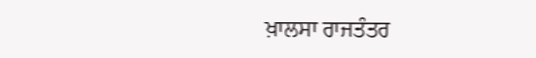ਖ਼ਾਲਸਾ ਰਾਜਤੰਤਰ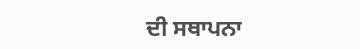ਦੀ ਸਥਾਪਨਾ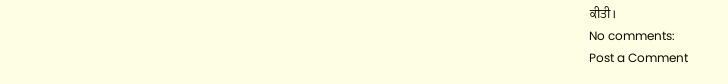ਕੀਤੀ।
No comments:
Post a Comment